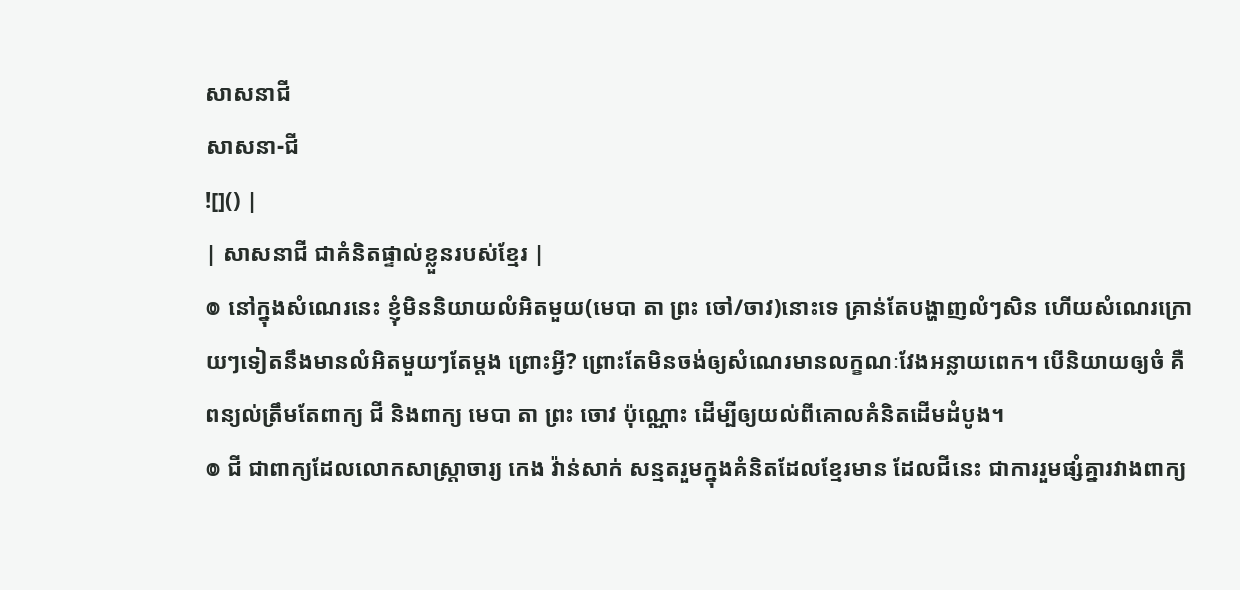សាសនាជី
សាសនា-ជី
![]() |
| សាសនាជី ជាគំនិតផ្ទាល់ខ្លួនរបស់ខ្មែរ |
៙ នៅក្នុងសំណេរនេះ ខ្ញុំមិននិយាយលំអិតមួយ(មេបា តា ព្រះ ចៅ/ចាវ)នោះទេ គ្រាន់តែបង្ហាញលំៗសិន ហើយសំណេរក្រោយៗទៀតនឹងមានលំអិតមួយៗតែម្ដង ព្រោះអ្វី? ព្រោះតែមិនចង់ឲ្យសំណេរមានលក្ខណៈវែងអន្លាយពេក។ បើនិយាយឲ្យចំ គឺពន្យល់ត្រឹមតែពាក្យ ជី និងពាក្យ មេបា តា ព្រះ ចោវ ប៉ុណ្ណោះ ដើម្បីឲ្យយល់ពីគោលគំនិតដើមដំបូង។
៙ ជី ជាពាក្យដែលលោកសាស្ត្រាចារ្យ កេង វ៉ាន់សាក់ សន្មតរួមក្នុងគំនិតដែលខ្មែរមាន ដែលជីនេះ ជាការរួមផ្សំគ្នារវាងពាក្យ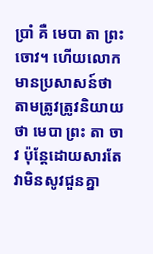ប្រាំ គឺ មេបា តា ព្រះ ចោវ។ ហើយលោកមានប្រសាសន៍ថា តាមត្រូវត្រូវនិយាយថា មេបា ព្រះ តា ចាវ ប៉ុន្តែដោយសារតែវាមិនសូវជួនគ្នា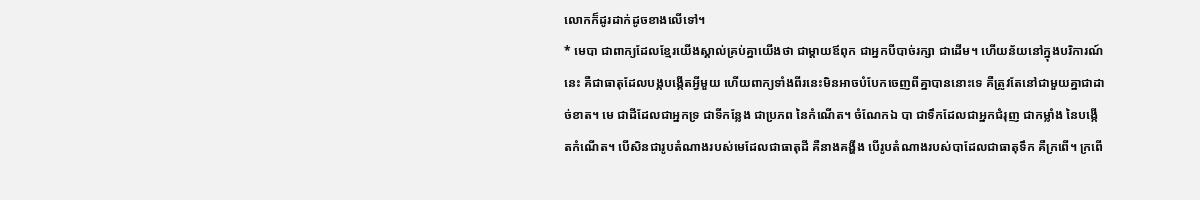លោកក៏ដូរដាក់ដូចខាងលើទៅ។
* មេបា ជាពាក្យដែលខ្មែរយើងស្គាល់គ្រប់គ្នាយើងថា ជាម្ដាយឪពុក ជាអ្នកបីបាច់រក្សា ជាដើម។ ហើយន័យនៅក្នុងបរិការណ៍នេះ គឺជាធាតុដែលបង្កបង្កើតអ្វីមួយ ហើយពាក្យទាំងពីរនេះមិនអាចបំបែកចេញពីគ្នាបាននោះទេ គឺត្រូវតែនៅជាមួយគ្នាជាដាច់ខាត។ មេ ជាដីដែលជាអ្នកទ្រ ជាទីកន្លែង ជាប្រភព នៃកំណើត។ ចំណែកឯ បា ជាទឹកដែលជាអ្នកជំរុញ ជាកម្លាំង នៃបង្កើតកំណើត។ បើសិនជារូបតំណាងរបស់មេដែលជាធាតុដី គឺនាងគង្ហីង បើរូបតំណាងរបស់បាដែលជាធាតុទឹក គឺក្រពើ។ ក្រពើ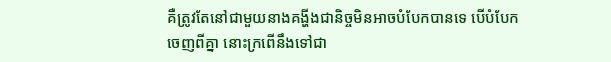គឺត្រូវតែនៅជាមួយនាងគង្ហីងជានិច្ចមិនអាចបំបែកបានទេ បើបំបែកចេញពីគ្នា នោះក្រពើនឹងទៅជា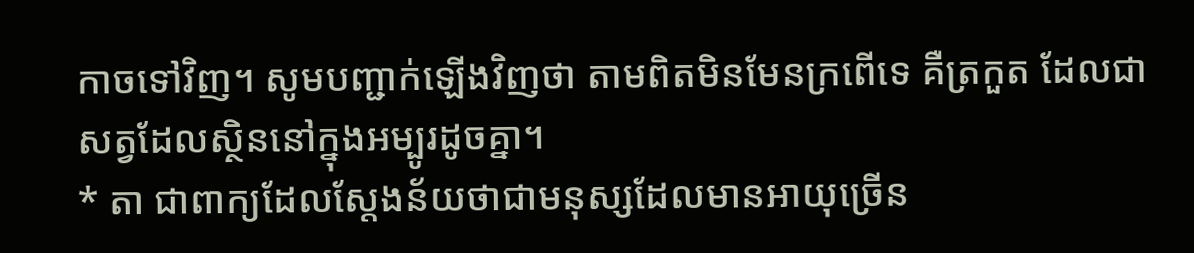កាចទៅវិញ។ សូមបញ្ជាក់ឡើងវិញថា តាមពិតមិនមែនក្រពើទេ គឺត្រកួត ដែលជាសត្វដែលស្ថិននៅក្នុងអម្បូរដូចគ្នា។
* តា ជាពាក្យដែលស្ដែងន័យថាជាមនុស្សដែលមានអាយុច្រើន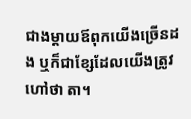ជាងម្ដាយឪពុកយើងច្រើនដង ឬក៏ជាខ្សែដែលយើងត្រូវហៅថា តា។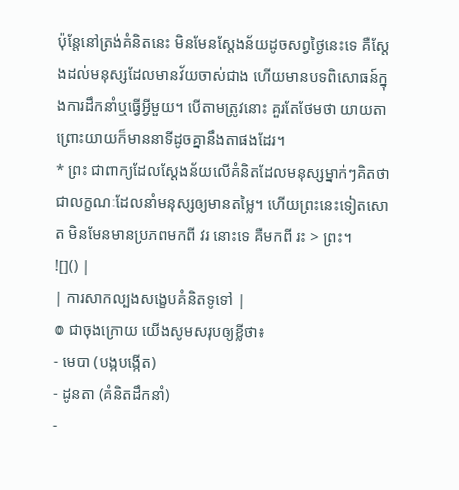ប៉ុន្តែនៅត្រង់គំនិតនេះ មិនមែនស្ដែងន័យដូចសព្វថ្ងៃនេះទេ គឺស្ដែងដល់មនុស្សដែលមានវ័យចាស់ជាង ហើយមានបទពិសោធន៍ក្នុងការដឹកនាំឬធ្វើអ្វីមួយ។ បើតាមត្រូវនោះ គួរតែថែមថា យាយតា ព្រោះយាយក៏មាននាទីដូចគ្នានឹងតាផងដែរ។
* ព្រះ ជាពាក្យដែលស្ដែងន័យលើគំនិតដែលមនុស្សម្នាក់ៗគិតថា ជាលក្ខណៈដែលនាំមនុស្សឲ្យមានតម្លៃ។ ហើយព្រះនេះទៀតសោត មិនមែនមានប្រភពមកពី វរ នោះទេ គឺមកពី រះ > ព្រះ។
![]() |
| ការសាកល្បងសង្ខេបគំនិតទូទៅ |
៙ ជាចុងក្រោយ យើងសូមសរុបឲ្យខ្លីថា៖
- មេបា (បង្កបង្កើត)
- ដូនតា (គំនិតដឹកនាំ)
-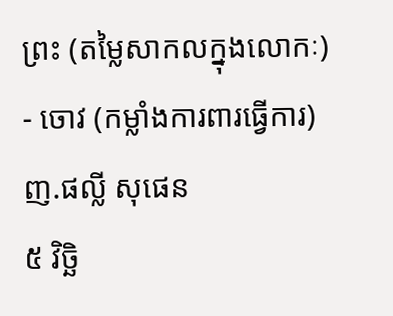ព្រះ (តម្លៃសាកលក្នុងលោកៈ)
- ចោវ (កម្លាំងការពារធ្វើការ)
ញ.ផល្លី សុផេន
៥ វិច្ឆិ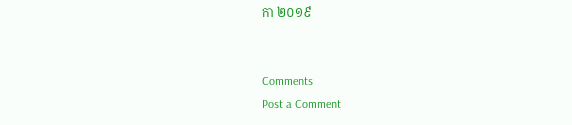កា ២០១៩


Comments
Post a Comment